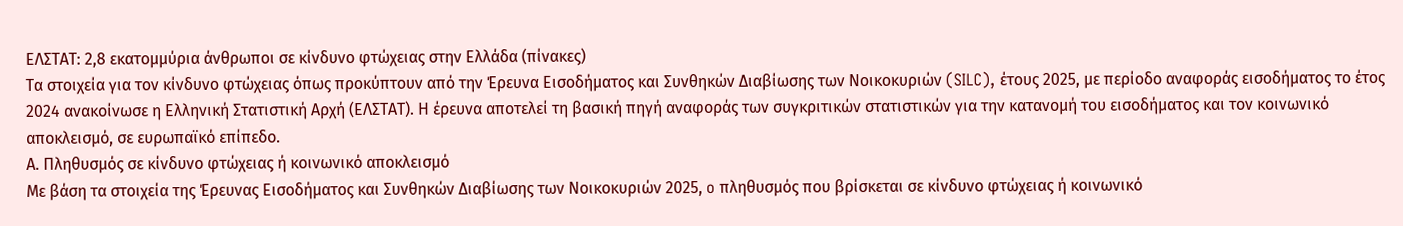ΕΛΣΤΑΤ: 2,8 εκατομμύρια άνθρωποι σε κίνδυνο φτώχειας στην Ελλάδα (πίνακες)
Τα στοιχεία για τον κίνδυνο φτώχειας όπως προκύπτουν από την Έρευνα Εισοδήματος και Συνθηκών Διαβίωσης των Νοικοκυριών (SILC), έτους 2025, με περίοδο αναφοράς εισοδήματος το έτος 2024 ανακοίνωσε η Ελληνική Στατιστική Αρχή (ΕΛΣΤΑΤ). Η έρευνα αποτελεί τη βασική πηγή αναφοράς των συγκριτικών στατιστικών για την κατανομή του εισοδήματος και τον κοινωνικό αποκλεισμό, σε ευρωπαϊκό επίπεδο.
Α. Πληθυσμός σε κίνδυνο φτώχειας ή κοινωνικό αποκλεισμό
Με βάση τα στοιχεία της Έρευνας Εισοδήματος και Συνθηκών Διαβίωσης των Νοικοκυριών 2025, o πληθυσμός που βρίσκεται σε κίνδυνο φτώχειας ή κοινωνικό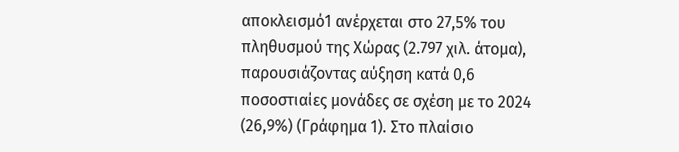αποκλεισμό1 ανέρχεται στο 27,5% του πληθυσμού της Χώρας (2.797 χιλ. άτομα), παρουσιάζοντας αύξηση κατά 0,6 ποσοστιαίες μονάδες σε σχέση με το 2024 (26,9%) (Γράφημα 1). Στο πλαίσιο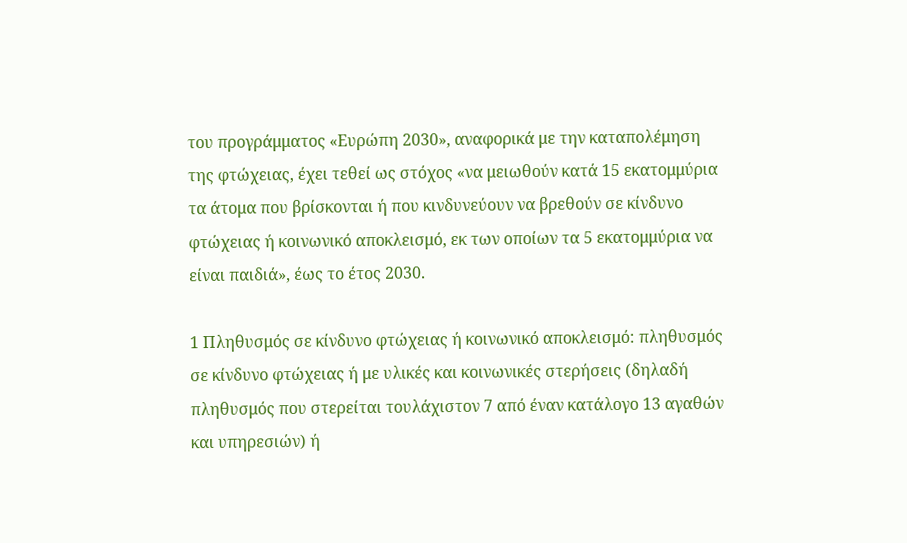του προγράμματος «Ευρώπη 2030», αναφορικά με την καταπολέμηση της φτώχειας, έχει τεθεί ως στόχος «να μειωθούν κατά 15 εκατομμύρια τα άτομα που βρίσκονται ή που κινδυνεύουν να βρεθούν σε κίνδυνο φτώχειας ή κοινωνικό αποκλεισμό, εκ των οποίων τα 5 εκατομμύρια να είναι παιδιά», έως το έτος 2030.

1 Πληθυσμός σε κίνδυνο φτώχειας ή κοινωνικό αποκλεισμό: πληθυσμός σε κίνδυνο φτώχειας ή με υλικές και κοινωνικές στερήσεις (δηλαδή πληθυσμός που στερείται τουλάχιστον 7 από έναν κατάλογο 13 αγαθών και υπηρεσιών) ή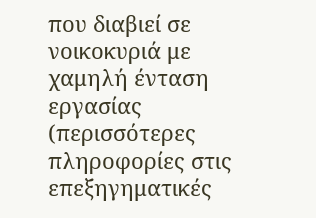που διαβιεί σε νοικοκυριά με χαμηλή ένταση εργασίας (περισσότερες πληροφορίες στις επεξηγηματικές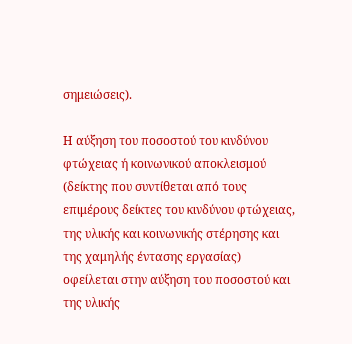σημειώσεις).

Η αύξηση του ποσοστού του κινδύνου φτώχειας ή κοινωνικού αποκλεισμού (δείκτης που συντίθεται από τους επιμέρους δείκτες του κινδύνου φτώχειας, της υλικής και κοινωνικής στέρησης και της χαμηλής έντασης εργασίας) οφείλεται στην αύξηση του ποσοστού και της υλικής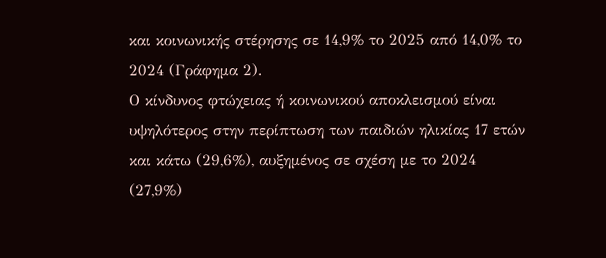και κοινωνικής στέρησης σε 14,9% το 2025 από 14,0% το 2024 (Γράφημα 2).
Ο κίνδυνος φτώχειας ή κοινωνικού αποκλεισμού είναι υψηλότερος στην περίπτωση των παιδιών ηλικίας 17 ετών και κάτω (29,6%), αυξημένος σε σχέση με το 2024 (27,9%)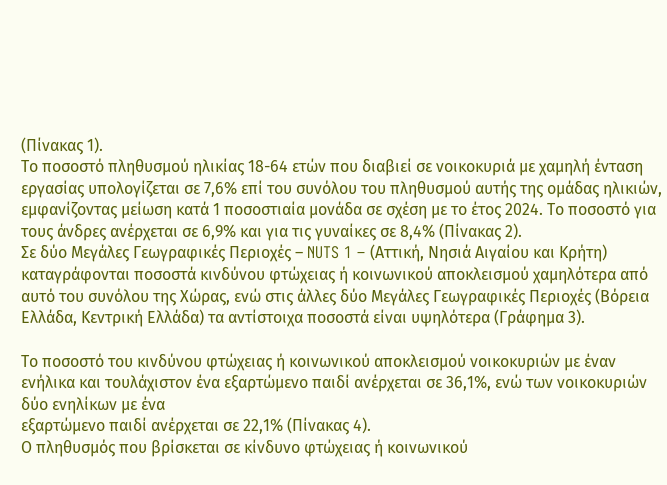(Πίνακας 1).
Το ποσοστό πληθυσμού ηλικίας 18-64 ετών που διαβιεί σε νοικοκυριά με χαμηλή ένταση εργασίας υπολογίζεται σε 7,6% επί του συνόλου του πληθυσμού αυτής της ομάδας ηλικιών, εμφανίζοντας μείωση κατά 1 ποσοστιαία μονάδα σε σχέση με το έτος 2024. Το ποσοστό για τους άνδρες ανέρχεται σε 6,9% και για τις γυναίκες σε 8,4% (Πίνακας 2).
Σε δύο Μεγάλες Γεωγραφικές Περιοχές – NUTS 1 – (Αττική, Νησιά Αιγαίου και Κρήτη) καταγράφονται ποσοστά κινδύνου φτώχειας ή κοινωνικού αποκλεισμού χαμηλότερα από αυτό του συνόλου της Χώρας, ενώ στις άλλες δύο Μεγάλες Γεωγραφικές Περιοχές (Βόρεια Ελλάδα, Κεντρική Ελλάδα) τα αντίστοιχα ποσοστά είναι υψηλότερα (Γράφημα 3).

Το ποσοστό του κινδύνου φτώχειας ή κοινωνικού αποκλεισμού νοικοκυριών με έναν ενήλικα και τουλάχιστον ένα εξαρτώμενο παιδί ανέρχεται σε 36,1%, ενώ των νοικοκυριών δύο ενηλίκων με ένα
εξαρτώμενο παιδί ανέρχεται σε 22,1% (Πίνακας 4).
Ο πληθυσμός που βρίσκεται σε κίνδυνο φτώχειας ή κοινωνικού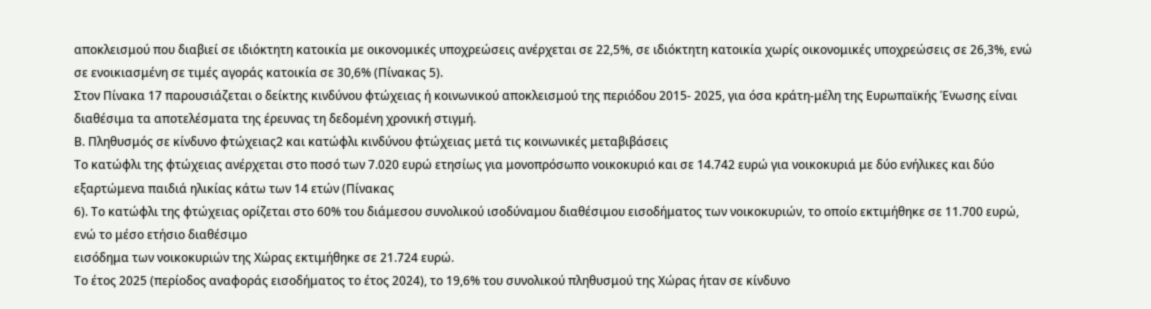αποκλεισμού που διαβιεί σε ιδιόκτητη κατοικία με οικονομικές υποχρεώσεις ανέρχεται σε 22,5%, σε ιδιόκτητη κατοικία χωρίς οικονομικές υποχρεώσεις σε 26,3%, ενώ σε ενοικιασμένη σε τιμές αγοράς κατοικία σε 30,6% (Πίνακας 5).
Στον Πίνακα 17 παρουσιάζεται ο δείκτης κινδύνου φτώχειας ή κοινωνικού αποκλεισμού της περιόδου 2015- 2025, για όσα κράτη-μέλη της Ευρωπαϊκής Ένωσης είναι διαθέσιμα τα αποτελέσματα της έρευνας τη δεδομένη χρονική στιγμή.
Β. Πληθυσμός σε κίνδυνο φτώχειας2 και κατώφλι κινδύνου φτώχειας μετά τις κοινωνικές μεταβιβάσεις
Το κατώφλι της φτώχειας ανέρχεται στο ποσό των 7.020 ευρώ ετησίως για μονοπρόσωπο νοικοκυριό και σε 14.742 ευρώ για νοικοκυριά με δύο ενήλικες και δύο εξαρτώμενα παιδιά ηλικίας κάτω των 14 ετών (Πίνακας
6). Το κατώφλι της φτώχειας ορίζεται στο 60% του διάμεσου συνολικού ισοδύναμου διαθέσιμου εισοδήματος των νοικοκυριών, το οποίο εκτιμήθηκε σε 11.700 ευρώ, ενώ το μέσο ετήσιο διαθέσιμο
εισόδημα των νοικοκυριών της Χώρας εκτιμήθηκε σε 21.724 ευρώ.
Το έτος 2025 (περίοδος αναφοράς εισοδήματος το έτος 2024), το 19,6% του συνολικού πληθυσμού της Χώρας ήταν σε κίνδυνο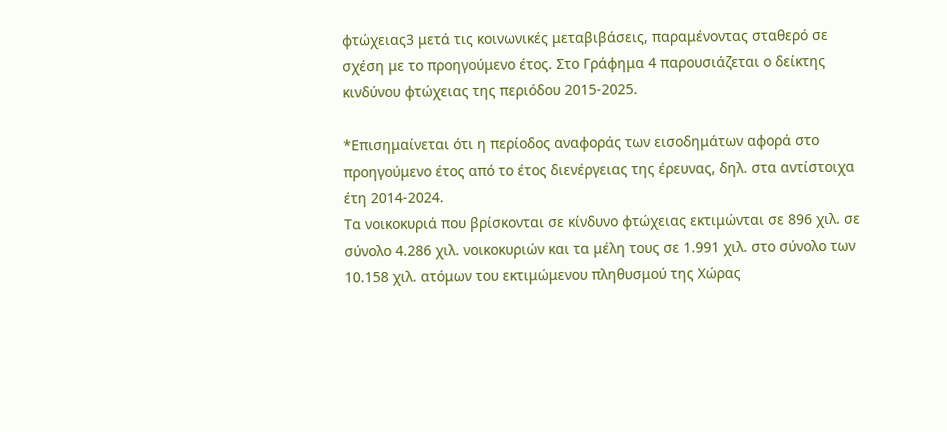φτώχειας3 μετά τις κοινωνικές μεταβιβάσεις, παραμένοντας σταθερό σε σχέση με το προηγούμενο έτος. Στο Γράφημα 4 παρουσιάζεται ο δείκτης κινδύνου φτώχειας της περιόδου 2015-2025.

*Επισημαίνεται ότι η περίοδος αναφοράς των εισοδημάτων αφορά στο προηγούμενο έτος από το έτος διενέργειας της έρευνας, δηλ. στα αντίστοιχα έτη 2014-2024.
Τα νοικοκυριά που βρίσκονται σε κίνδυνο φτώχειας εκτιμώνται σε 896 χιλ. σε σύνολο 4.286 χιλ. νοικοκυριών και τα μέλη τους σε 1.991 χιλ. στο σύνολο των 10.158 χιλ. ατόμων του εκτιμώμενου πληθυσμού της Χώρας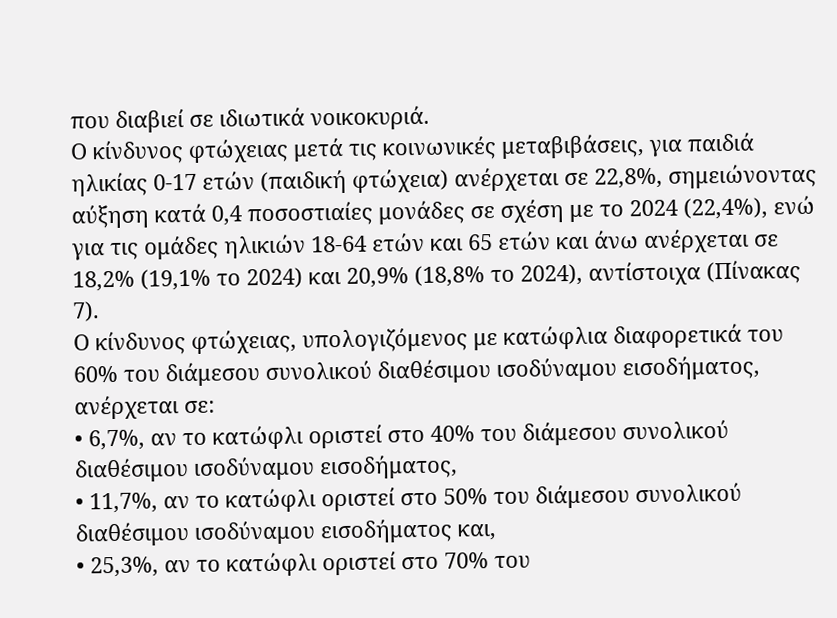που διαβιεί σε ιδιωτικά νοικοκυριά.
Ο κίνδυνος φτώχειας μετά τις κοινωνικές μεταβιβάσεις, για παιδιά ηλικίας 0-17 ετών (παιδική φτώχεια) ανέρχεται σε 22,8%, σημειώνοντας αύξηση κατά 0,4 ποσοστιαίες μονάδες σε σχέση με το 2024 (22,4%), ενώ για τις ομάδες ηλικιών 18-64 ετών και 65 ετών και άνω ανέρχεται σε 18,2% (19,1% το 2024) και 20,9% (18,8% το 2024), αντίστοιχα (Πίνακας 7).
Ο κίνδυνος φτώχειας, υπολογιζόμενος με κατώφλια διαφορετικά του 60% του διάμεσου συνολικού διαθέσιμου ισοδύναμου εισοδήματος, ανέρχεται σε:
• 6,7%, αν το κατώφλι οριστεί στο 40% του διάμεσου συνολικού διαθέσιμου ισοδύναμου εισοδήματος,
• 11,7%, αν το κατώφλι οριστεί στο 50% του διάμεσου συνολικού διαθέσιμου ισοδύναμου εισοδήματος και,
• 25,3%, αν το κατώφλι οριστεί στο 70% του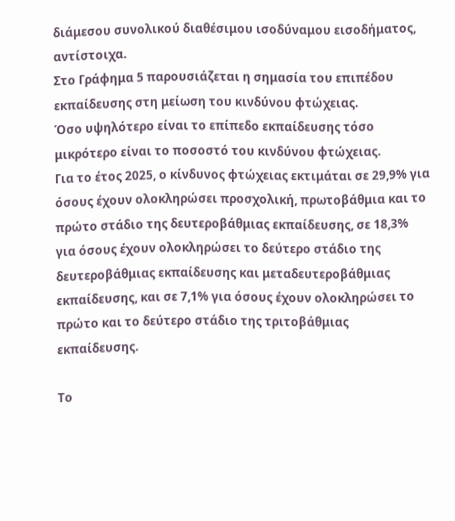διάμεσου συνολικού διαθέσιμου ισοδύναμου εισοδήματος, αντίστοιχα.
Στο Γράφημα 5 παρουσιάζεται η σημασία του επιπέδου εκπαίδευσης στη μείωση του κινδύνου φτώχειας.
Όσο υψηλότερο είναι το επίπεδο εκπαίδευσης τόσο μικρότερο είναι το ποσοστό του κινδύνου φτώχειας.
Για το έτος 2025, ο κίνδυνος φτώχειας εκτιμάται σε 29,9% για όσους έχουν ολοκληρώσει προσχολική, πρωτοβάθμια και το πρώτο στάδιο της δευτεροβάθμιας εκπαίδευσης, σε 18,3% για όσους έχουν ολοκληρώσει το δεύτερο στάδιο της δευτεροβάθμιας εκπαίδευσης και μεταδευτεροβάθμιας εκπαίδευσης, και σε 7,1% για όσους έχουν ολοκληρώσει το πρώτο και το δεύτερο στάδιο της τριτοβάθμιας εκπαίδευσης.

Το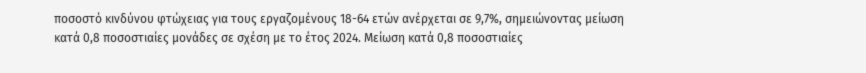ποσοστό κινδύνου φτώχειας για τους εργαζομένους 18-64 ετών ανέρχεται σε 9,7%, σημειώνοντας μείωση κατά 0,8 ποσοστιαίες μονάδες σε σχέση με το έτος 2024. Μείωση κατά 0,8 ποσοστιαίες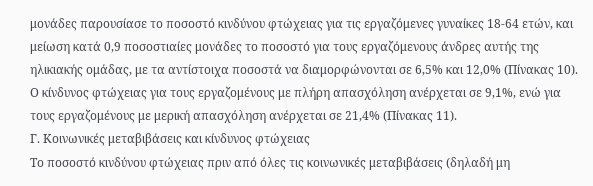μονάδες παρουσίασε το ποσοστό κινδύνου φτώχειας για τις εργαζόμενες γυναίκες 18-64 ετών, και μείωση κατά 0,9 ποσοστιαίες μονάδες το ποσοστό για τους εργαζόμενους άνδρες αυτής της ηλικιακής ομάδας, με τα αντίστοιχα ποσοστά να διαμορφώνονται σε 6,5% και 12,0% (Πίνακας 10).
Ο κίνδυνος φτώχειας για τους εργαζομένους με πλήρη απασχόληση ανέρχεται σε 9,1%, ενώ για τους εργαζομένους με μερική απασχόληση ανέρχεται σε 21,4% (Πίνακας 11).
Γ. Κοινωνικές μεταβιβάσεις και κίνδυνος φτώχειας
Το ποσοστό κινδύνου φτώχειας πριν από όλες τις κοινωνικές μεταβιβάσεις (δηλαδή μη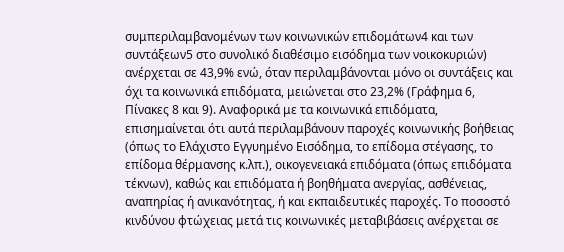συμπεριλαμβανομένων των κοινωνικών επιδομάτων4 και των συντάξεων5 στο συνολικό διαθέσιμο εισόδημα των νοικοκυριών) ανέρχεται σε 43,9% ενώ, όταν περιλαμβάνονται μόνο οι συντάξεις και όχι τα κοινωνικά επιδόματα, μειώνεται στο 23,2% (Γράφημα 6, Πίνακες 8 και 9). Αναφορικά με τα κοινωνικά επιδόματα, επισημαίνεται ότι αυτά περιλαμβάνουν παροχές κοινωνικής βοήθειας (όπως το Ελάχιστο Εγγυημένο Εισόδημα, το επίδομα στέγασης, το επίδομα θέρμανσης κ.λπ.), οικογενειακά επιδόματα (όπως επιδόματα τέκνων), καθώς και επιδόματα ή βοηθήματα ανεργίας, ασθένειας, αναπηρίας ή ανικανότητας, ή και εκπαιδευτικές παροχές. Το ποσοστό κινδύνου φτώχειας μετά τις κοινωνικές μεταβιβάσεις ανέρχεται σε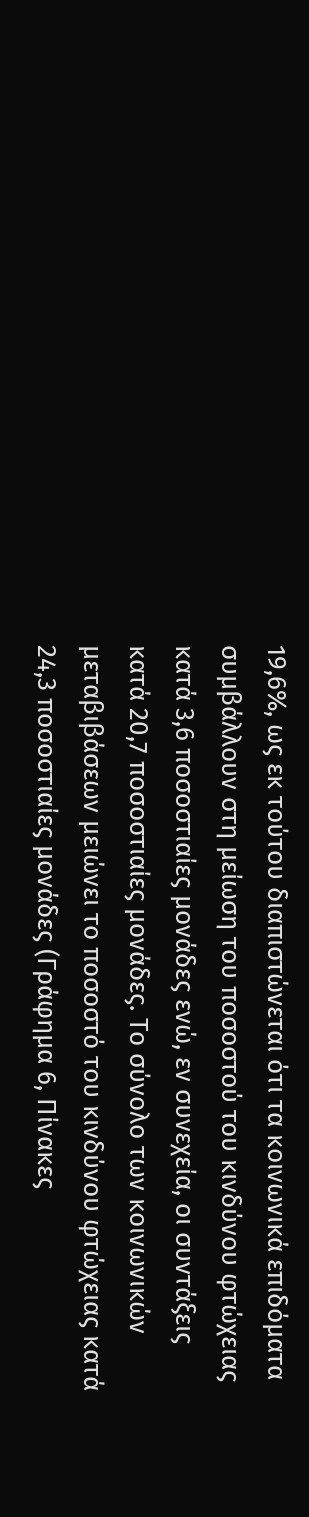19,6%, ως εκ τούτου διαπιστώνεται ότι τα κοινωνικά επιδόματα συμβάλλουν στη μείωση του ποσοστού του κινδύνου φτώχειας κατά 3,6 ποσοστιαίες μονάδες ενώ, εν συνεχεία, οι συντάξεις κατά 20,7 ποσοστιαίες μονάδες. Το σύνολο των κοινωνικών μεταβιβάσεων μειώνει το ποσοστό του κινδύνου φτώχειας κατά 24,3 ποσοστιαίες μονάδες (Γράφημα 6, Πίνακες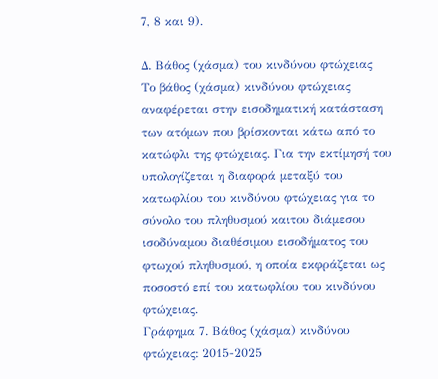7, 8 και 9).

Δ. Βάθος (χάσμα) του κινδύνου φτώχειας
Το βάθος (χάσμα) κινδύνου φτώχειας αναφέρεται στην εισοδηματική κατάσταση των ατόμων που βρίσκονται κάτω από το κατώφλι της φτώχειας. Για την εκτίμησή του υπολογίζεται η διαφορά μεταξύ του κατωφλίου του κινδύνου φτώχειας για το σύνολο του πληθυσμού καιτου διάμεσου ισοδύναμου διαθέσιμου εισοδήματος του φτωχού πληθυσμού, η οποία εκφράζεται ως ποσοστό επί του κατωφλίου του κινδύνου φτώχειας.
Γράφημα 7. Βάθος (χάσμα) κινδύνου φτώχειας: 2015-2025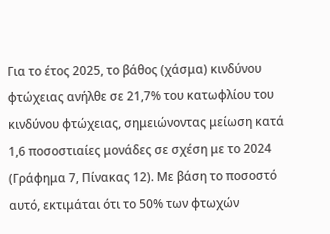Για το έτος 2025, το βάθος (χάσμα) κινδύνου φτώχειας ανήλθε σε 21,7% του κατωφλίου του κινδύνου φτώχειας, σημειώνοντας μείωση κατά 1,6 ποσοστιαίες μονάδες σε σχέση με το 2024 (Γράφημα 7, Πίνακας 12). Με βάση το ποσοστό αυτό, εκτιμάται ότι το 50% των φτωχών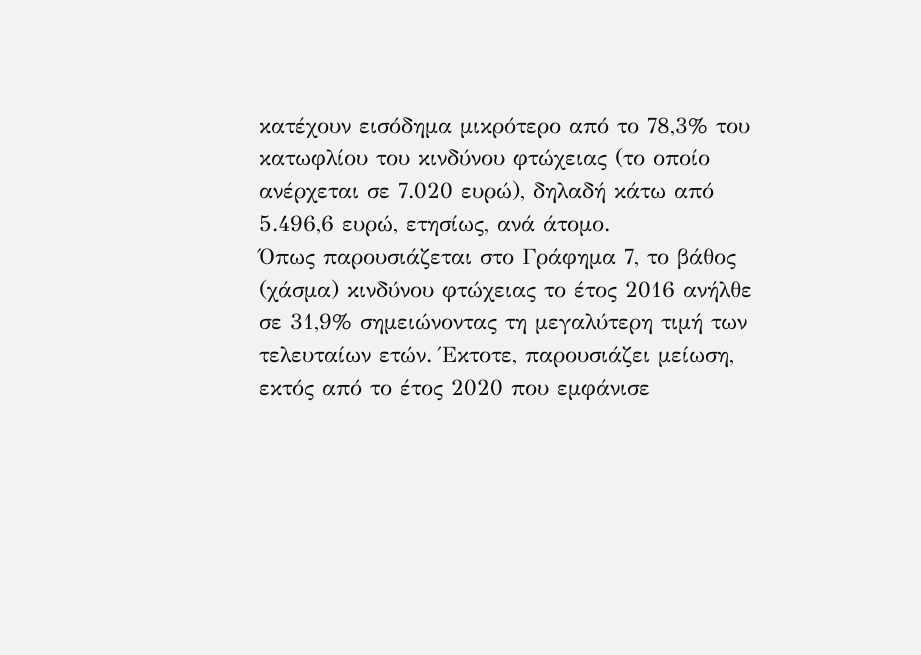κατέχουν εισόδημα μικρότερο από το 78,3% του κατωφλίου του κινδύνου φτώχειας (το οποίο ανέρχεται σε 7.020 ευρώ), δηλαδή κάτω από 5.496,6 ευρώ, ετησίως, ανά άτομο.
Όπως παρουσιάζεται στο Γράφημα 7, το βάθος (χάσμα) κινδύνου φτώχειας το έτος 2016 ανήλθε σε 31,9% σημειώνοντας τη μεγαλύτερη τιμή των τελευταίων ετών. Έκτοτε, παρουσιάζει μείωση, εκτός από το έτος 2020 που εμφάνισε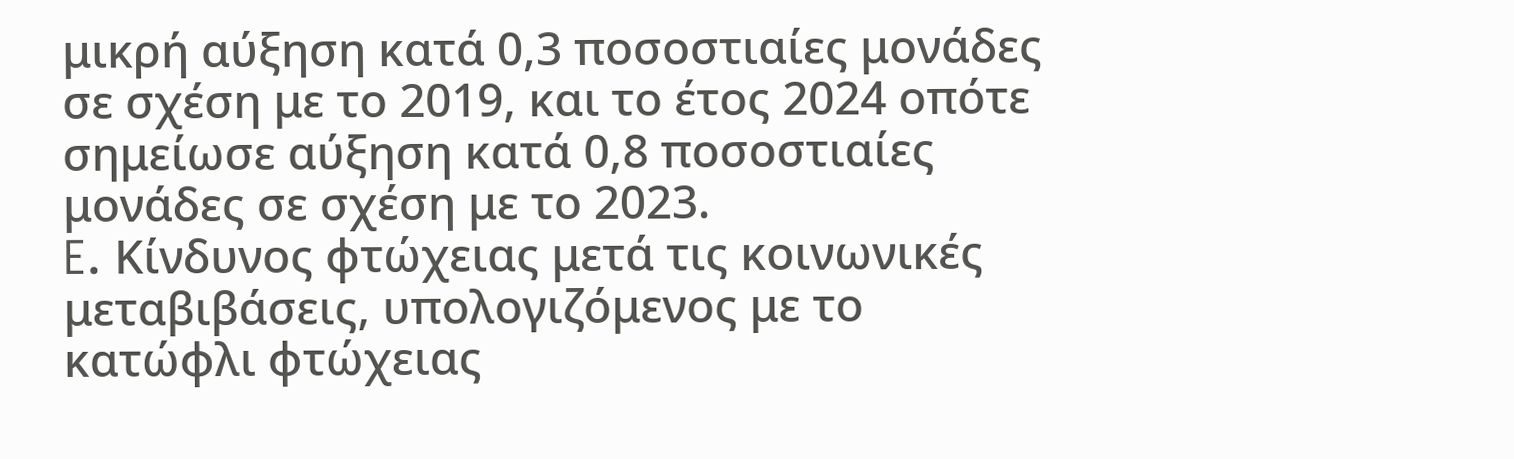μικρή αύξηση κατά 0,3 ποσοστιαίες μονάδες σε σχέση με το 2019, και το έτος 2024 οπότε σημείωσε αύξηση κατά 0,8 ποσοστιαίες μονάδες σε σχέση με το 2023.
E. Κίνδυνος φτώχειας μετά τις κοινωνικές μεταβιβάσεις, υπολογιζόμενος με το κατώφλι φτώχειας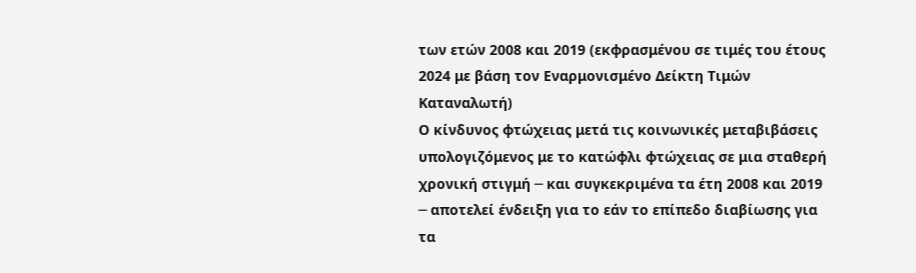των ετών 2008 και 2019 (εκφρασμένου σε τιμές του έτους 2024 με βάση τον Εναρμονισμένο Δείκτη Τιμών Καταναλωτή)
Ο κίνδυνος φτώχειας μετά τις κοινωνικές μεταβιβάσεις υπολογιζόμενος με το κατώφλι φτώχειας σε μια σταθερή χρονική στιγμή ─ και συγκεκριμένα τα έτη 2008 και 2019 ─ αποτελεί ένδειξη για το εάν το επίπεδο διαβίωσης για τα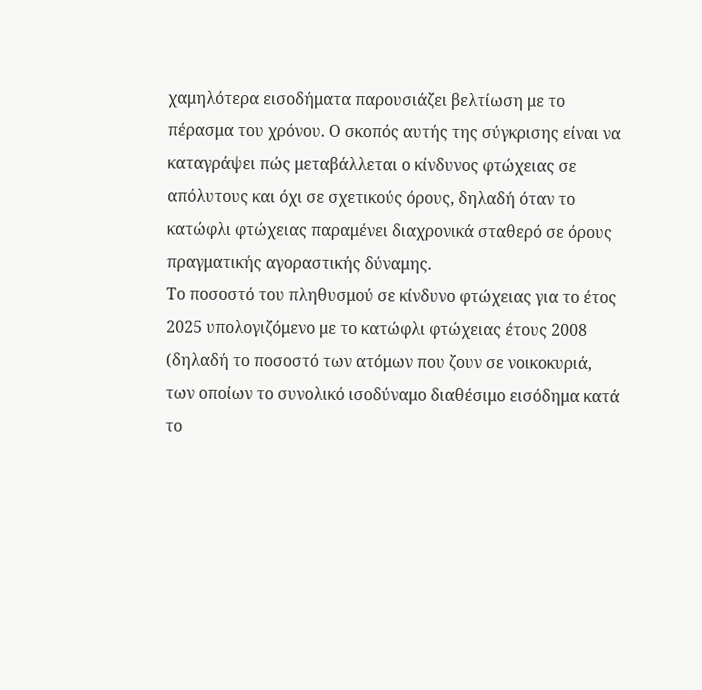χαμηλότερα εισοδήματα παρουσιάζει βελτίωση με το πέρασμα του χρόνου. Ο σκοπός αυτής της σύγκρισης είναι να καταγράψει πώς μεταβάλλεται ο κίνδυνος φτώχειας σε απόλυτους και όχι σε σχετικούς όρους, δηλαδή όταν το κατώφλι φτώχειας παραμένει διαχρονικά σταθερό σε όρους πραγματικής αγοραστικής δύναμης.
Το ποσοστό του πληθυσμού σε κίνδυνο φτώχειας για το έτος 2025 υπολογιζόμενο με το κατώφλι φτώχειας έτους 2008 (δηλαδή το ποσοστό των ατόμων που ζουν σε νοικοκυριά, των οποίων το συνολικό ισοδύναμο διαθέσιμο εισόδημα κατά το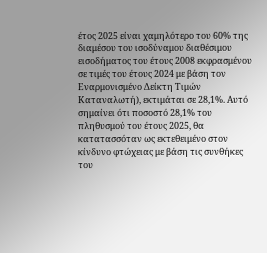έτος 2025 είναι χαμηλότερο του 60% της διαμέσου του ισοδύναμου διαθέσιμου εισοδήματος του έτους 2008 εκφρασμένου σε τιμές του έτους 2024 με βάση τον Εναρμονισμένο Δείκτη Τιμών Καταναλωτή), εκτιμάται σε 28,1%. Αυτό σημαίνει ότι ποσοστό 28,1% του πληθυσμού του έτους 2025, θα κατατασσόταν ως εκτεθειμένο στον κίνδυνο φτώχειας με βάση τις συνθήκες του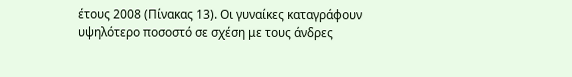έτους 2008 (Πίνακας 13). Οι γυναίκες καταγράφουν υψηλότερο ποσοστό σε σχέση με τους άνδρες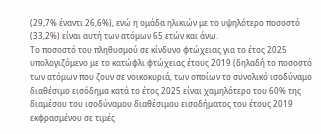(29,7% έναντι 26,6%), ενώ η ομάδα ηλικιών με το υψηλότερο ποσοστό (33,2%) είναι αυτή των ατόμων 65 ετών και άνω.
Το ποσοστό του πληθυσμού σε κίνδυνο φτώχειας για το έτος 2025 υπολογιζόμενο με το κατώφλι φτώχειας έτους 2019 (δηλαδή το ποσοστό των ατόμων που ζουν σε νοικοκυριά, των οποίων το συνολικό ισοδύναμο διαθέσιμο εισόδημα κατά το έτος 2025 είναι χαμηλότερο του 60% της διαμέσου του ισοδύναμου διαθέσιμου εισοδήματος του έτους 2019 εκφρασμένου σε τιμές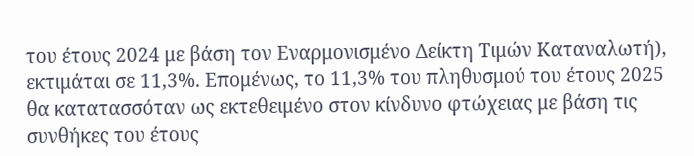του έτους 2024 με βάση τον Εναρμονισμένο Δείκτη Τιμών Καταναλωτή), εκτιμάται σε 11,3%. Επομένως, το 11,3% του πληθυσμού του έτους 2025 θα κατατασσόταν ως εκτεθειμένο στον κίνδυνο φτώχειας με βάση τις συνθήκες του έτους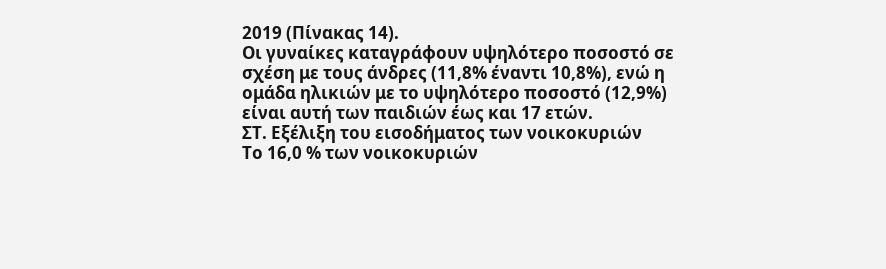2019 (Πίνακας 14).
Οι γυναίκες καταγράφουν υψηλότερο ποσοστό σε σχέση με τους άνδρες (11,8% έναντι 10,8%), ενώ η ομάδα ηλικιών με το υψηλότερο ποσοστό (12,9%) είναι αυτή των παιδιών έως και 17 ετών.
ΣΤ. Εξέλιξη του εισοδήματος των νοικοκυριών
Το 16,0 % των νοικοκυριών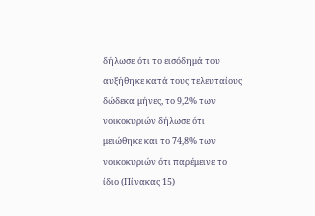δήλωσε ότι το εισόδημά του αυξήθηκε κατά τους τελευταίους δώδεκα μήνες, το 9,2% των νοικοκυριών δήλωσε ότι μειώθηκε και το 74,8% των νοικοκυριών ότι παρέμεινε το ίδιο (Πίνακας 15)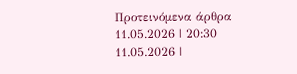Προτεινόμενα άρθρα
11.05.2026 | 20:30
11.05.2026 |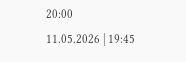20:00
11.05.2026 | 19:45